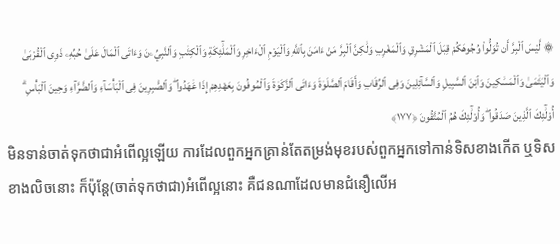۞ لَّيْسَ ٱلْبِرَّ أَن تُوَلُّوا۟ وُجُوهَكُمْ قِبَلَ ٱلْمَشْرِقِ وَٱلْمَغْرِبِ وَلَٰكِنَّ ٱلْبِرَّ مَنْ ءَامَنَ بِٱللَّهِ وَٱلْيَوْمِ ٱلْءَاخِرِ وَٱلْمَلَٰٓئِكَةِ وَٱلْكِتَٰبِ وَٱلنَّبِيِّۦنَ وَءَاتَى ٱلْمَالَ عَلَىٰ حُبِّهِۦ ذَوِى ٱلْقُرْبَىٰ وَٱلْيَتَٰمَىٰ وَٱلْمَسَٰكِينَ وَٱبْنَ ٱلسَّبِيلِ وَٱلسَّآئِلِينَ وَفِى ٱلرِّقَابِ وَأَقَامَ ٱلصَّلَوٰةَ وَءَاتَى ٱلزَّكَوٰةَ وَٱلْمُوفُونَ بِعَهْدِهِمْ إِذَا عَٰهَدُوا۟ ۖ وَٱلصَّٰبِرِينَ فِى ٱلْبَأْسَآءِ وَٱلضَّرَّآءِ وَحِينَ ٱلْبَأْسِ ۗ أُو۟لَٰٓئِكَ ٱلَّذِينَ صَدَقُوا۟ ۖ وَأُو۟لَٰٓئِكَ هُمُ ٱلْمُتَّقُونَ ﴿١٧٧﴾
មិនទាន់ចាត់ទុកថាជាអំពើល្អឡើយ ការដែលពួកអ្នកគ្រាន់តែតម្រង់មុខរបស់ពួកអ្នកទៅកាន់ទិសខាងកើត ឬទិសខាងលិចនោះ ក៏ប៉ុន្តែ(ចាត់ទុកថាជា)អំពើល្អនោះ គឺជនណាដែលមានជំនឿលើអ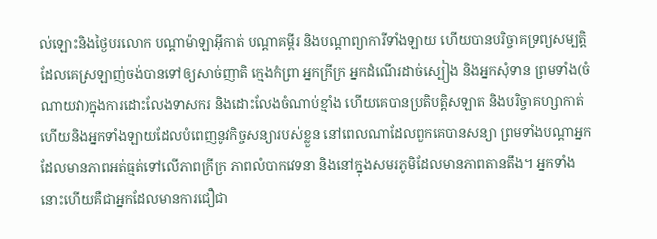ល់ឡោះនិងថ្ងៃបរលោក បណ្តាម៉ាឡាអ៊ីកាត់ បណ្តាគម្ពីរ និងបណ្តាព្យាការីទាំងឡាយ ហើយបានបរិច្ចាគទ្រព្យសម្បត្តិដែលគេស្រឡាញ់ចង់បានទៅឲ្យសាច់ញាតិ ក្មេងកំព្រា អ្នកក្រីក្រ អ្នកដំណើរដាច់ស្បៀង និងអ្នកសុំទាន ព្រមទាំង(ចំណាយវា)ក្នុងការដោះលែងទាសករ និងដោះលែងចំណាប់ខ្មាំង ហើយគេបានប្រតិបត្តិសឡាត និងបរិច្ចាគហ្សាកាត់ ហើយនិងអ្នកទាំងឡាយដែលបំពេញនូវកិច្ចសន្យារបស់ខ្លួន នៅពេលណាដែលពួកគេបានសន្យា ព្រមទាំងបណ្តាអ្នកដែលមានភាពអត់ធ្មត់ទៅលើភាពក្រីក្រ ភាពលំបាកវេទនា និងនៅក្នុងសមរភូមិដែលមានភាពតានតឹង។ អ្នកទាំងនោះហើយគឺជាអ្នកដែលមានការជឿជា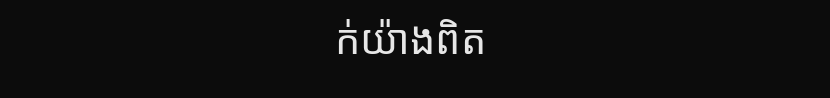ក់យ៉ាងពិត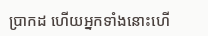ប្រាកដ ហើយអ្នកទាំងនោះហើ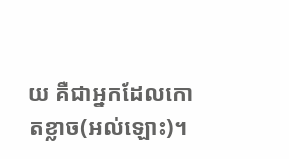យ គឺជាអ្នកដែលកោតខ្លាច(អល់ឡោះ)។